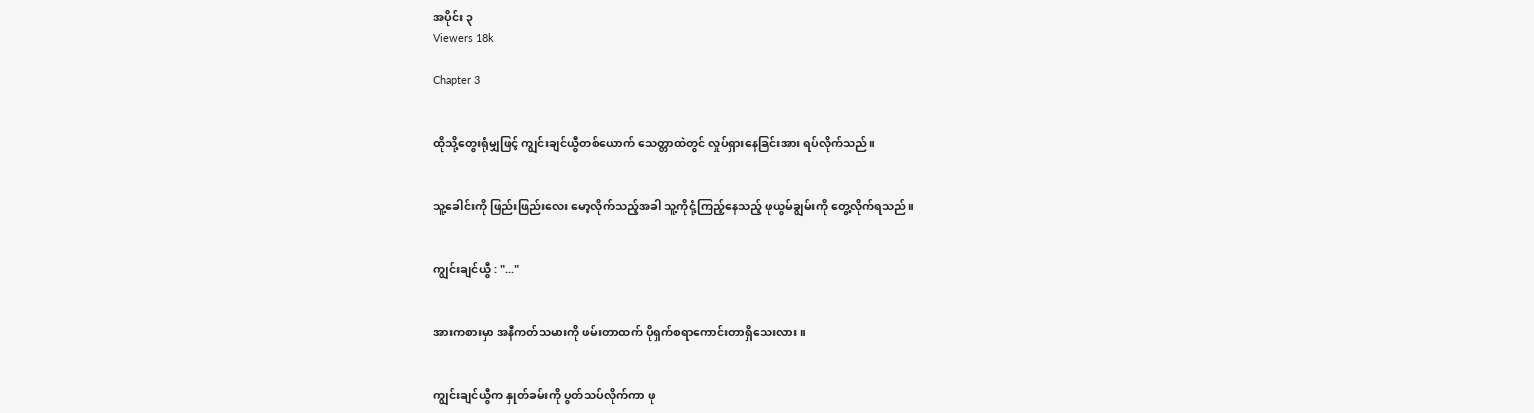အပိုင်း ၃
Viewers 18k

Chapter 3


ထိုသို့တွေးရုံမျှဖြင့် ကျွင်းချင်ယွီတစ်ယောက် သေတ္တာထဲတွင် လှုပ်ရှားနေခြင်းအား ရပ်လိုက်သည်။


သူ့ခေါင်းကို ဖြည်းဖြည်းလေး မော့လိုက်သည့်အခါ သူ့ကိုငုံ့ကြည့်နေသည့် ဖုယွမ်ချွမ်းကို တွေ့လိုက်ရသည်။


ကျွင်းချင်ယွီ : "..."


အားကစားမှာ အနီကတ်သမားကို ဖမ်းတာထက် ပိုရှက်စရာကောင်းတာရှိသေးလား။


ကျွင်းချင်ယွီက နှုတ်ခမ်းကို ပွတ်သပ်လိုက်ကာ ဖု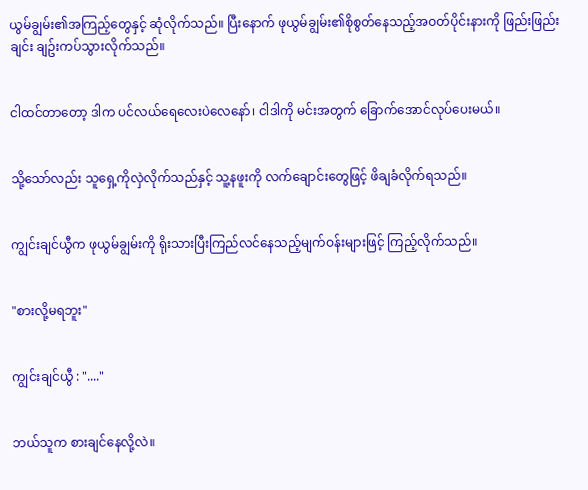ယွမ်ချွမ်း၏အကြည့်တွေနှင့် ဆုံလိုက်သည်။ ပြီးနောက် ဖုယွမ်ချွမ်း၏စိုစွတ်နေသည့်အဝတ်ပိုင်းနားကို ဖြည်းဖြည်းချင်း ချဥ်းကပ်သွားလိုက်သည်။


ငါထင်တာတော့ ဒါက ပင်လယ်ရေလေးပဲလေနော်၊ ငါဒါကို မင်းအတွက် ခြောက်အောင်လုပ်ပေးမယ်။


သို့သော်လည်း သူရှေ့ကိုလှဲလိုက်သည်နှင့် သူ့နဖူးကို လက်ချောင်းတွေဖြင့် ဖိချခံလိုက်ရသည်။


ကျွင်းချင်ယွီက ဖုယွမ်ချွမ်းကို ရိုးသားပြီးကြည်လင်နေသည့်မျက်ဝန်းများဖြင့် ကြည့်လိုက်သည်။


"စားလို့မရဘူး"


ကျွင်းချင်ယွီ : "...."


ဘယ်သူက စားချင်နေလို့လဲ။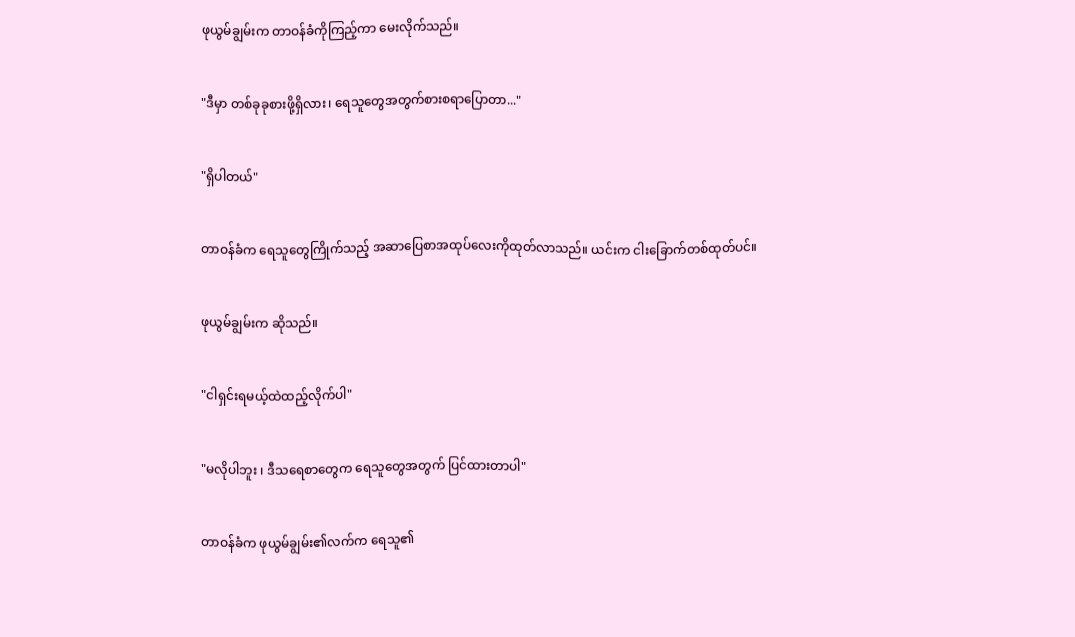ဖုယွမ်ချွမ်းက တာဝန်ခံကိုကြည့်ကာ မေးလိုက်သည်။


"ဒီမှာ တစ်ခုခုစားဖို့ရှိလား၊ ရေသူတွေအတွက်စားစရာပြောတာ..."


"ရှိပါတယ်"


တာဝန်ခံက ရေသူတွေကြိုက်သည့် အဆာပြေစာအထုပ်လေးကိုထုတ်လာသည်။ ယင်းက ငါးခြောက်တစ်ထုတ်ပင်။


ဖုယွမ်ချွမ်းက ဆိုသည်။


"ငါရှင်းရမယ့်ထဲထည့်လိုက်ပါ"


"မလိုပါဘူး ၊ ဒီသရေစာတွေက ရေသူတွေအတွက် ပြင်ထားတာပါ"


တာဝန်ခံက ဖုယွမ်ချွမ်း၏လက်က ရေသူ၏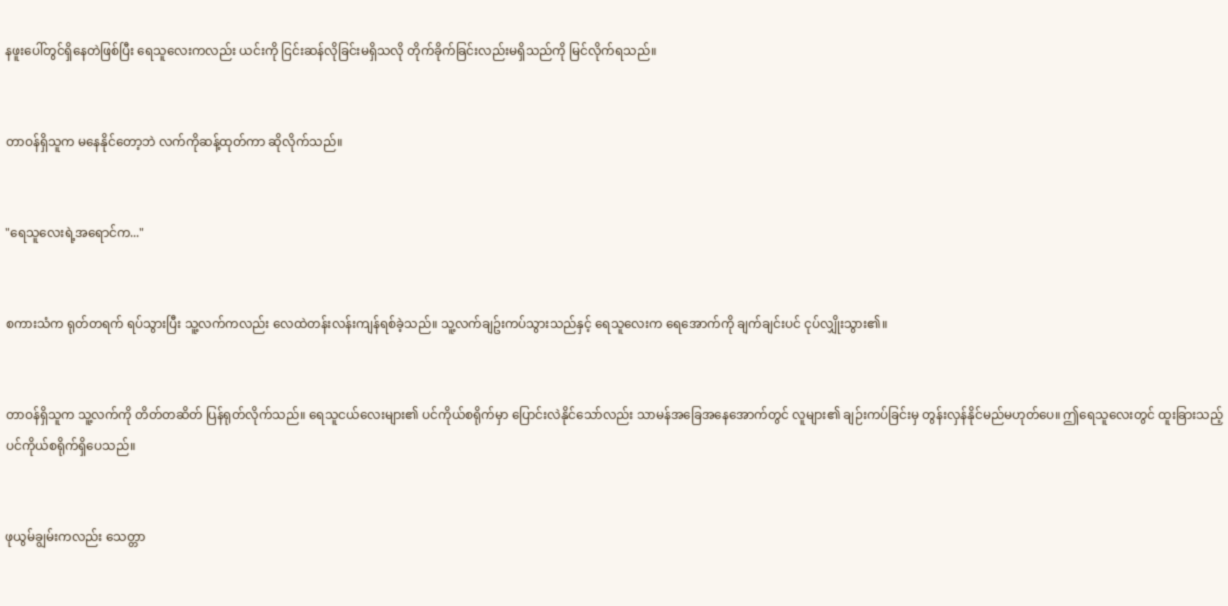နဖူးပေါ်တွင်ရှိနေတဲဖြစ်ပြီး ရေသူလေးကလည်း ယင်းကို ငြင်းဆန်လိုခြင်းမရှိသလို တိုက်ခိုက်ခြင်းလည်းမရှိသည်ကို မြင်လိုက်ရသည်။


တာဝန်ရှိသူက မနေနိုင်တော့ဘဲ လက်ကိုဆန့်ထုတ်ကာ ဆိုလိုက်သည်။


"ရေသူလေးရဲ့အရောင်က..."


စကားသံက ရုတ်တရက် ရပ်သွားပြီး သူ့လက်ကလည်း လေထဲတန်းလန်းကျန်ရစ်ခဲ့သည်။ သူ့လက်ချဥ်းကပ်သွားသည်နှင့် ရေသူလေးက ရေအောက်ကို ချက်ချင်းပင် ငုပ်လျှိုးသွား၏။


တာဝန်ရှိသူက သူ့လက်ကို တိတ်တဆိတ် ပြန်ရုတ်လိုက်သည်။ ရေသူငယ်လေးများ၏ ပင်ကိုယ်စရိုက်မှာ ပြောင်းလဲနိုင်သော်လည်း သာမန်အခြေအနေအောက်တွင် လူများ၏ ချဉ်းကပ်ခြင်းမှ တွန်းလှန်နိုင်မည်မဟုတ်ပေ။ ဤရေသူလေးတွင် ထူးခြားသည့် ပင်ကိုယ်စရိုက်ရှိပေသည်။


ဖုယွမ်ချွမ်းကလည်း သေတ္တာ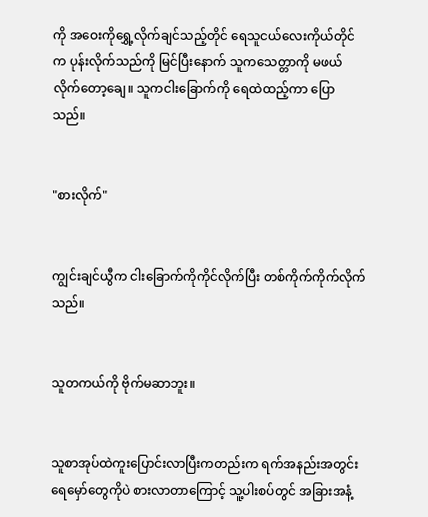ကို အဝေးကိုရွှေ့လိုက်ချင်သည့်တိုင် ရေသူငယ်လေးကိုယ်တိုင်က ပုန်းလိုက်သည်ကို မြင်ပြီးနောက် သူကသေတ္တာကို မဖယ်လိုက်တော့ချေ။ သူကငါးခြောက်ကို ရေထဲထည့်ကာ ပြောသည်။


"စားလိုက်"


ကျွင်းချင်ယွီက ငါးခြောက်ကိုကိုင်လိုက်ပြီး တစ်ကိုက်ကိုက်လိုက်သည်။


သူတကယ်ကို ဗိုက်မဆာဘူး။


သူစာအုပ်ထဲကူးပြောင်းလာပြီးကတည်းက ရက်အနည်းအတွင်း ရေမှော်တွေကိုပဲ စားလာတာကြောင့် သူ့ပါးစပ်တွင် အခြားအနံ့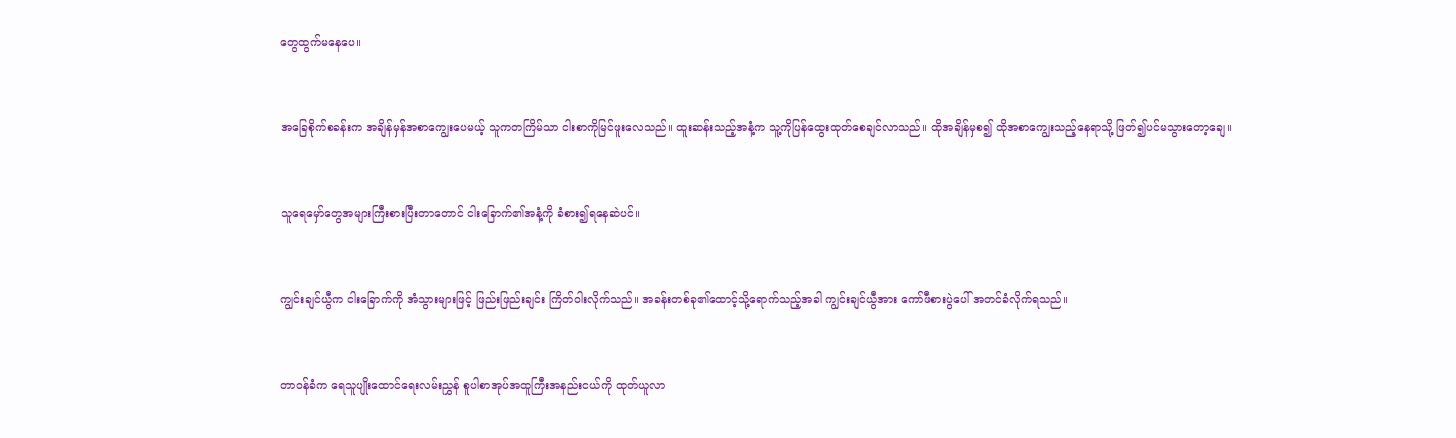တွေထွက်မနေပေ။


အခြေစိုက်စခန်းက အချိန်မှန်အစာကျွေးပေမယ့် သူကတကြိမ်သာ ငါးစာကိုမြင်ဖူးလေသည်။ ထူးဆန်းသည့်အနံ့က သူ့ကိုပြန်ထွေးထုတ်စေချင်လာသည်။ ထိုအချိန်မှစ၍ ထိုအစာကျွေးသည့်နေရာသို့ ဖြတ်၍ပင်မသွားတော့ချေ။


သူရေမှော်တွေအများကြီးစားပြီးတာတောင် ငါးခြောက်၏အနံ့ကို ခံစား၍ရနေဆဲပင်။


ကျွင်းချင်ယွီက ငါးခြောက်ကို အံသွားများဖြင့် ဖြည်းဖြည်းချင်း ကြိတ်ဝါးလိုက်သည်။ အခန်းတစ်ခု၏ထောင့်သို့ရောက်သည့်အခါ ကျွင်းချင်ယွီအား ကော်ဖီစားပွဲပေါ် အတင်ခံလိုက်ရသည်။


တာဝန်ခံက ရေသူပျိုးထောင်ရေးလမ်းညွှန် စူပါစာအုပ်အထူကြီးအနည်းငယ်ကို ထုတ်ယူလာ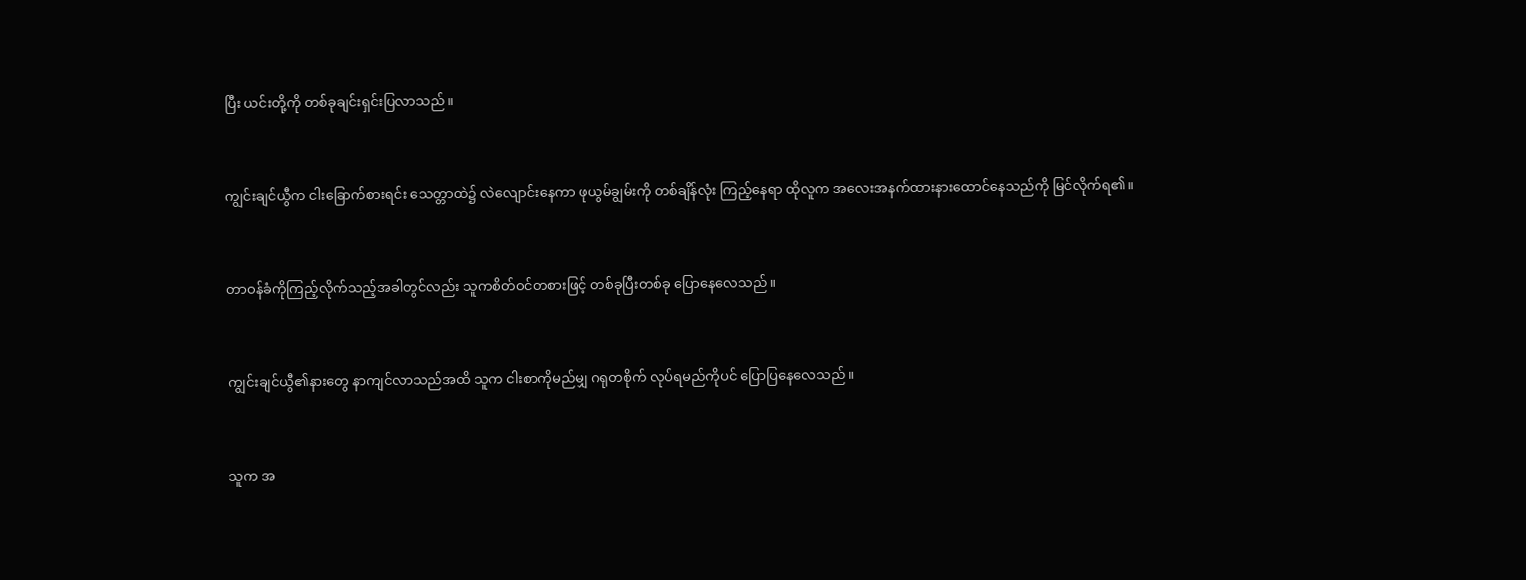ပြီး ယင်းတို့ကို တစ်ခုချင်းရှင်းပြလာသည်။


ကျွင်းချင်ယွီက ငါးခြောက်စားရင်း သေတ္တာထဲ၌ လဲလျောင်းနေကာ ဖုယွမ်ချွမ်းကို တစ်ချိန်လုံး ကြည့်နေရာ ထိုလူက အလေးအနက်ထားနားထောင်နေသည်ကို မြင်လိုက်ရ၏။


တာဝန်ခံကိုကြည့်လိုက်သည့်အခါတွင်လည်း သူကစိတ်ဝင်တစားဖြင့် တစ်ခုပြီးတစ်ခု ပြောနေလေသည်။


ကျွင်းချင်ယွီ၏နားတွေ နာကျင်လာသည်အထိ သူက ငါးစာကိုမည်မျှ ဂရုတစိုက် လုပ်ရမည်ကိုပင် ပြောပြနေလေသည်။


သူက အ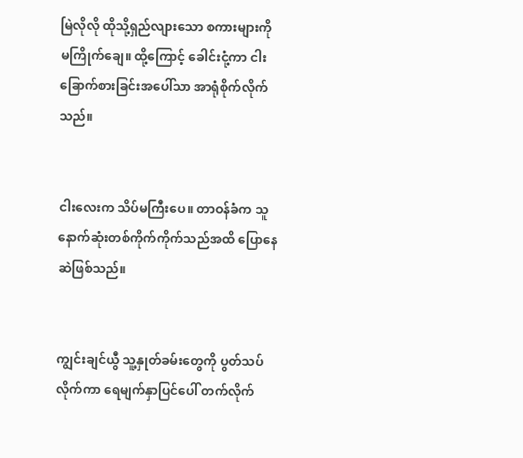မြဲလိုလို ထိုသို့ရှည်လျားသော စကားများကို မကြိုက်ချေ။ ထို့ကြောင့် ခေါင်းငုံ့ကာ ငါးခြောက်စားခြင်းအပေါ်သာ အာရုံစိုက်လိုက်သည်။


ငါးလေးက သိပ်မကြီးပေ။ တာဝန်ခံက သူနောက်ဆုံးတစ်ကိုက်ကိုက်သည်အထိ ပြောနေဆဲဖြစ်သည်။


ကျွင်းချင်ယွီ သူ့နှုတ်ခမ်းတွေကို ပွတ်သပ်လိုက်ကာ ရေမျက်နှာပြင်ပေါ် တက်လိုက်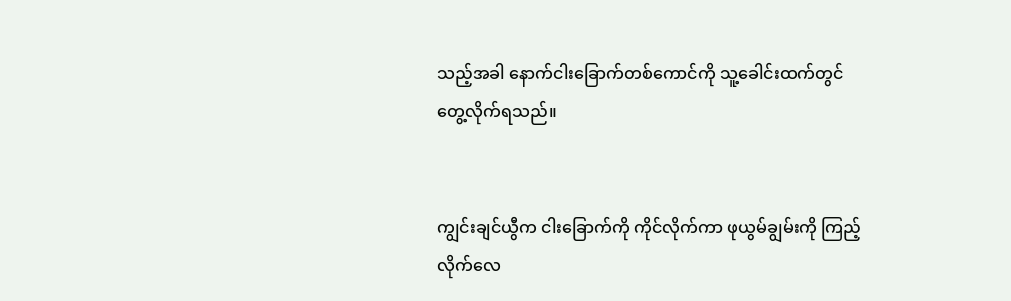သည့်အခါ နောက်ငါးခြောက်တစ်ကောင်ကို သူ့ခေါင်းထက်တွင် တွေ့လိုက်ရသည်။


ကျွင်းချင်ယွီက ငါးခြောက်ကို ကိုင်လိုက်ကာ ဖုယွမ်ချွမ်းကို ကြည့်လိုက်လေ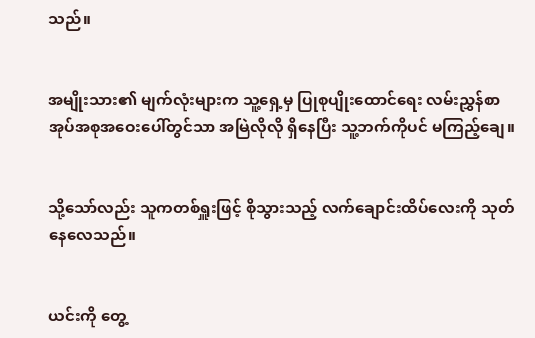သည်။


အမျိုးသား၏ မျက်လုံးများက သူ့ရှေ့မှ ပြုစုပျိုးထောင်ရေး လမ်းညွှန်စာအုပ်အစုအဝေးပေါ်တွင်သာ အမြဲလိုလို ရှိနေပြီး သူ့ဘက်ကိုပင် မကြည့်ချေ။


သို့သော်လည်း သူကတစ်ရှူးဖြင့် စိုသွားသည့် လက်ချောင်းထိပ်လေးကို သုတ်နေလေသည်။


ယင်းကို တွေ့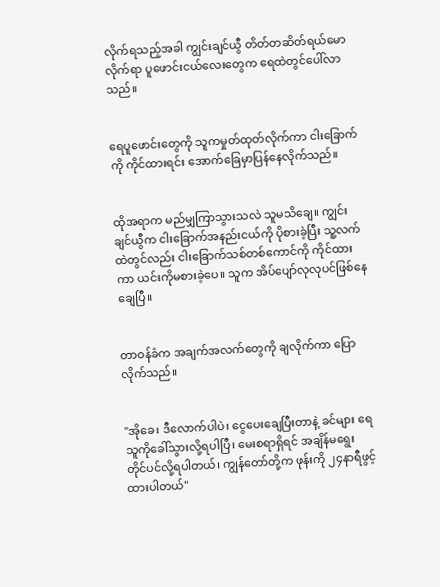လိုက်ရသည့်အခါ ကျွင်းချင်ယွီ တိတ်တဆိတ်ရယ်မောလိုက်ရာ ပူဖောင်းငယ်လေးတွေက ရေထဲတွင်ပေါ်လာသည်။


ရေပူဖောင်းတွေကို သူကမှုတ်ထုတ်လိုက်ကာ ငါးခြောက်ကို ကိုင်ထားရင်း အောက်ခြေမှာပြန်နေလိုက်သည်။


ထိုအရာက မည်မျှကြာသွားသလဲ သူမသိချေ။ ကျွင်းချင်ယွီက ငါးခြောက်အနည်းငယ်ကို ပိုစားခဲ့ပြီး သူ့လက်ထဲတွင်လည်း ငါးခြောက်သစ်တစ်ကောင်ကို ကိုင်ထားကာ ယင်းကိုမစားခဲ့ပေ။ သူက အိပ်ပျော်လုလုပင်ဖြစ်နေချေပြီ။


တာဝန်ခံက အချက်အလက်တွေကို ချလိုက်ကာ ပြောလိုက်သည်။


"အိုခေ၊ ဒီလောက်ပါပဲ၊ ငွေပေးချေပြီးတာနဲ့ ခင်များ ရေသူကိုခေါ်သွားလို့ရပါပြီ၊ မေးစရာရှိရင် အချိန်မရွေး တိုင်ပင်လို့ရပါတယ်၊ ကျွန်တော်တို့က ဖုန်းကို ၂၄နာရီဖွင့်ထားပါတယ်"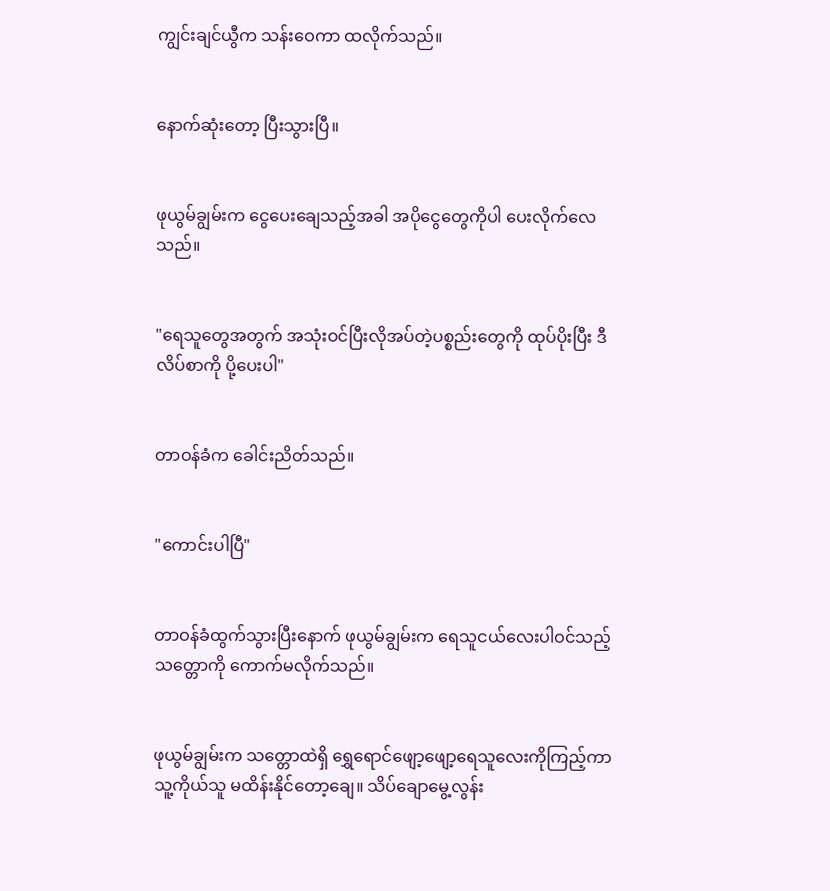ကျွင်းချင်ယွီက သန်းဝေကာ ထလိုက်သည်။


နောက်ဆုံးတော့ ပြီးသွားပြီ။


ဖုယွမ်ချွမ်းက ငွေပေးချေသည့်အခါ အပိုငွေတွေကိုပါ ပေးလိုက်လေသည်။


"ရေသူတွေအတွက် အသုံးဝင်ပြီးလိုအပ်တဲ့ပစ္စည်းတွေကို ထုပ်ပိုးပြီး ဒီလိပ်စာကို ပို့ပေးပါ"


တာဝန်ခံက ခေါင်းညိတ်သည်။


"ကောင်းပါပြီ"


တာဝန်ခံထွက်သွားပြီးနောက် ဖုယွမ်ချွမ်းက ရေသူငယ်လေးပါဝင်သည့် သတ္တောကို ကောက်မလိုက်သည်။


ဖုယွမ်ချွမ်းက သတ္တောထဲရှိ ရွှေရောင်ဖျော့ဖျော့ရေသူလေးကိုကြည့်ကာ သူ့ကိုယ်သူ မထိန်းနိုင်တော့ချေ။ သိပ်ချောမွေ့လွန်း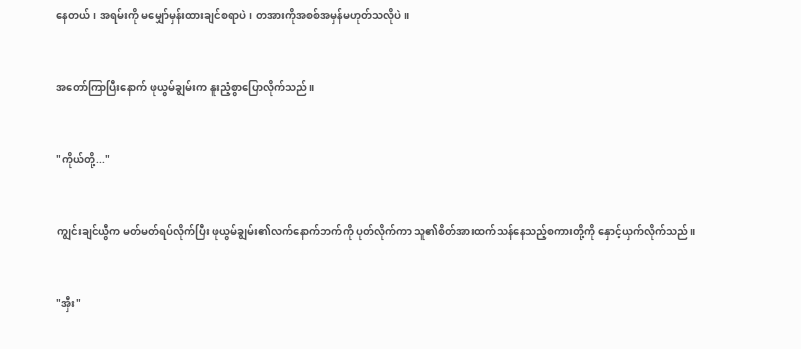နေတယ်၊ အရမ်းကို မမျှော်မှန်းထားချင်စရာပဲ၊ တအားကိုအစစ်အမှန်မဟုတ်သလိုပဲ။


အတော်ကြာပြီးနောက် ဖုယွမ်ချွမ်းက နူးညံ့စွာပြောလိုက်သည်။


"ကိုယ်တို့..."


ကျွင်းချင်ယွီက မတ်မတ်ရပ်လိုက်ပြီး ဖုယွမ်ချွမ်း၏လက်နောက်ဘက်ကို ပုတ်လိုက်ကာ သူ၏စိတ်အားထက်သန်နေသည့်စကားတို့ကို နှောင့်ယှက်လိုက်သည်။


"အှီး"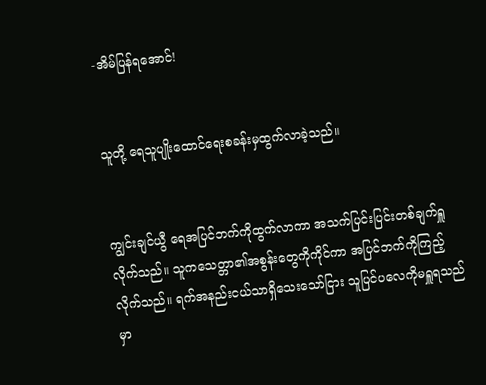-အိမ်ပြန်ရအောင်!


သူတို့ ရေသူပျိုးထောင်ရေးစခန်းမှထွက်လာခဲ့သည်။


ကျွင်းချင်ယွီ ရေအပြင်ဘက်ကိုထွက်လာကာ အသက်ပြင်းပြင်းတစ်ချက်ရှူလိုက်သည်။ သူကသေတ္တာ၏အစွန်းတွေကိုကိုင်ကာ အပြင်ဘက်ကိုကြည့်လိုက်သည်။ ရက်အနည်းငယ်သာရှိသေးသော်ငြား သူပြင်ပလေကိုမရှူရသည်မှာ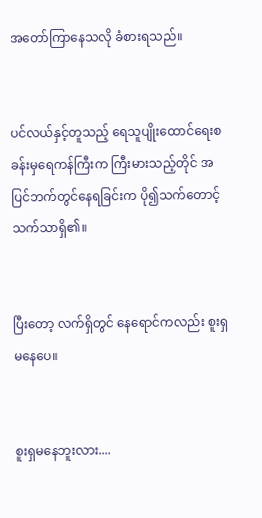အတော်ကြာနေသလို ခံစားရသည်။


ပင်လယ်နှင့်တူသည့် ရေသူပျိုးထောင်ရေးစခန်းမှရေကန်ကြီးက ကြီးမားသည့်တိုင် အပြင်ဘက်တွင်နေရခြင်းက ပို၍သက်တောင့်သက်သာရှိ၏။


ပြီးတော့ လက်ရှိတွင် နေရောင်ကလည်း စူးရှမနေပေ။


စူးရှမနေဘူးလား....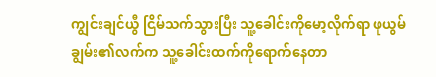ကျွင်းချင်ယွီ ငြိမ်သက်သွားပြီး သူ့ခေါင်းကိုမော့လိုက်ရာ ဖုယွမ်ချွမ်း၏လက်က သူ့ခေါင်းထက်ကိုရောက်နေတာ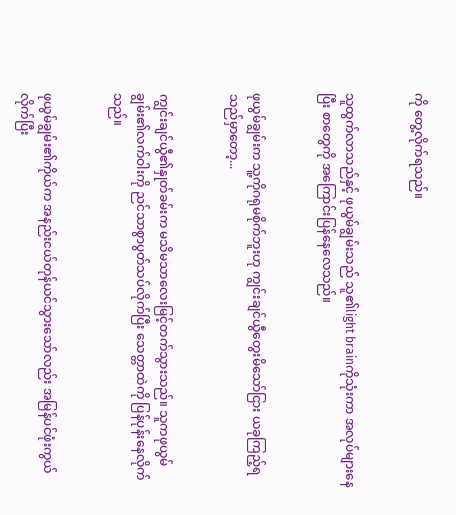ကို တွေ့လိုက်ရသည်။


သူထွက်လာသည်နှင့် ဖုယွမ်ချွမ်းသည် သူ၏light brainကိုသုံးကာ အလုပ်များနေပြီး စာတွေကို အကြောင်းပြန်နေလေသည်။


ဖုယွမ်ချွမ်းက သူ့ကိုဂရုမစိုက်ဘူးဟု ကျွင်းချင်ယွီတွေးမိသော်ငြား ယခုကြည့်ရသည်မှာတော့...


ကျွင်းချင်ယွီ၏နှုတ်ခမ်းက မသိမသာလေးမြင့်တက်သွားသည်။ သူကဖုယွမ်ချွမ်း၏လက်ဝါးကို ညင်သာစွာပွတ်သပ်လိုက်ပြီး သေတ္တာထဲကို ပြန်ပုန်းနေလိုက်သည်။


ဖုယွမ်ချွမ်း၏ကိုယ်က အနည်းငယ်တုန်ယင်သွားသော်လည်း အမြန်ပင်ဖုံးကွယ်လိုက်ပြီး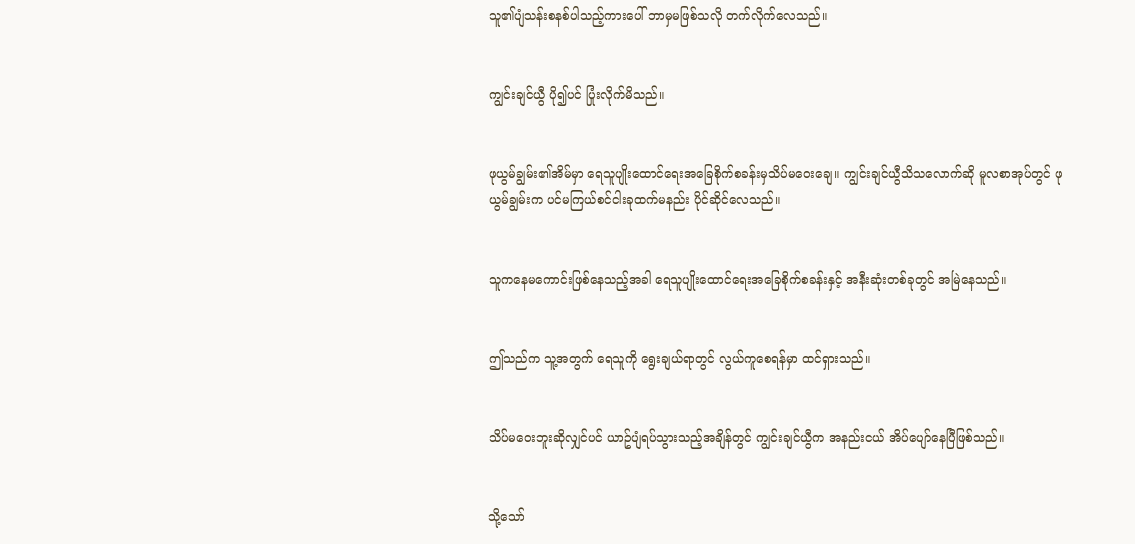သူ၏ပျံသန်းစနစ်ပါသည့်ကားပေါ် ဘာမှမဖြစ်သလို တက်လိုက်လေသည်။


ကျွင်းချင်ယွီ ပို၍ပင် ပြုံးလိုက်မိသည်။


ဖုယွမ်ချွမ်း၏အိမ်မှာ ရေသူပျိုးထောင်ရေးအခြေစိုက်စခန်းမှသိပ်မဝေးချေ။ ကျွင်းချင်ယွီသိသလောက်ဆို မူလစာအုပ်တွင် ဖုယွမ်ချွမ်းက ပင်မကြယ်စင်ငါးခုထက်မနည်း ပိုင်ဆိုင်လေသည်။


သူကနေမကောင်းဖြစ်နေသည့်အခါ ရေသူပျိုးထောင်ရေးအခြေစိုက်စခန်းနှင့် အနီးဆုံးတစ်ခုတွင် အမြဲနေသည်။


ဤသည်က သူ့အတွက် ရေသူကို ရွေးချယ်ရာတွင် လွယ်ကူစေရန်မှာ ထင်ရှားသည်။


သိပ်မဝေးဘူးဆိုလျှင်ပင် ယာဥ်ပျံရပ်သွားသည့်အချိန်တွင် ကျွင်းချင်ယွီက အနည်းငယ် အိပ်ပျော်နေပြီဖြစ်သည်။


သို့သော်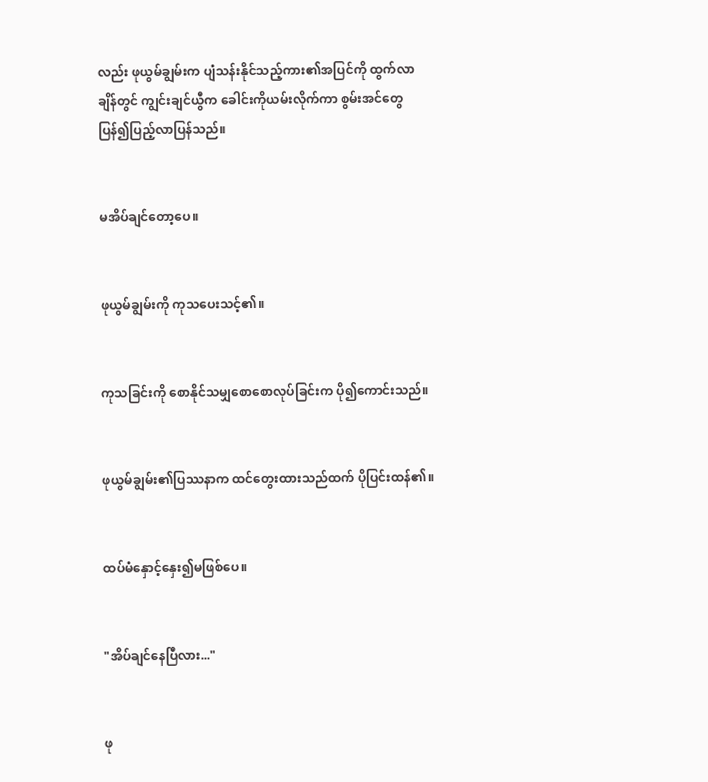လည်း ဖုယွမ်ချွမ်းက ပျံသန်းနိုင်သည့်ကား၏အပြင်ကို ထွက်လာချိန်တွင် ကျွင်းချင်ယွီက ခေါင်းကိုယမ်းလိုက်ကာ စွမ်းအင်တွေပြန်၍ပြည့်လာပြန်သည်။


မအိပ်ချင်တော့ပေ။


ဖုယွမ်ချွမ်းကို ကုသပေးသင့်၏။


ကုသခြင်းကို စောနိုင်သမျှစောစောလုပ်ခြင်းက ပို၍ကောင်းသည်။


ဖုယွမ်ချွမ်း၏ပြဿနာက ထင်တွေးထားသည်ထက် ပိုပြင်းထန်၏။


ထပ်မံနှောင့်နှေး၍မဖြစ်ပေ။


"အိပ်ချင်နေပြီလား..."


ဖု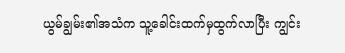ယွမ်ချွမ်း၏အသံက သူ့ခေါင်းထက်မှထွက်လာပြီး ကျွင်း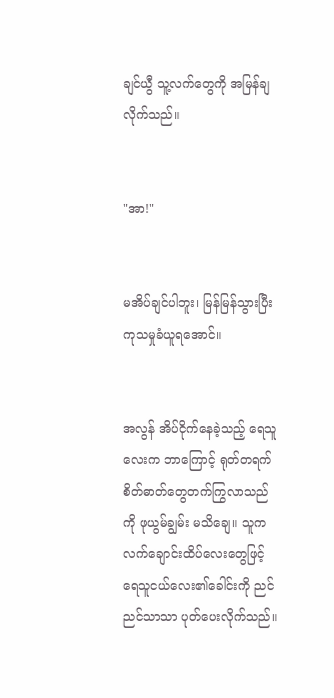ချင်ယွီ သူ့လက်တွေကို အမြန်ချလိုက်သည်။


"အာ!"


မအိပ်ချင်ပါဘူး၊ မြန်မြန်သွားပြီး ကုသမှုခံယူရအောင်။


အလွန် အိပ်ငိုက်နေခဲ့သည့် ရေသူလေးက ဘာကြောင့် ရုတ်တရက် စိတ်ဓာတ်တွေတက်ကြွလာသည်ကို ဖုယွမ်ချွမ်း မသိချေ။ သူကလက်ချောင်းထိပ်လေးတွေဖြင့် ရေသူငယ်လေး၏ခေါင်းကို ညင်ညင်သာသာ ပုတ်ပေးလိုက်သည်။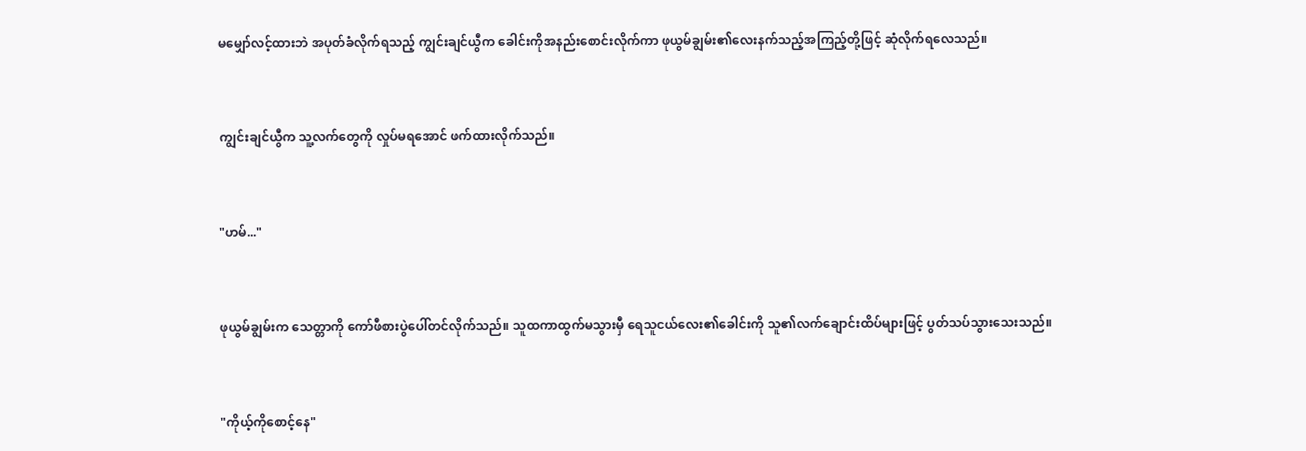မမျှော်လင့်ထားဘဲ အပုတ်ခံလိုက်ရသည့် ကျွင်းချင်ယွီက ခေါင်းကိုအနည်းစောင်းလိုက်ကာ ဖုယွမ်ချွမ်း၏လေးနက်သည့်အကြည့်တို့ဖြင့် ဆုံလိုက်ရလေသည်။


ကျွင်းချင်ယွီက သူ့လက်တွေကို လှုပ်မရအောင် ဖက်ထားလိုက်သည်။


"ဟမ်..."


ဖုယွမ်ချွမ်းက သေတ္တာကို ကော်ဖီစားပွဲပေါ်တင်လိုက်သည်။ သူထကာထွက်မသွားမှီ ရေသူငယ်လေး၏ခေါင်းကို သူ၏လက်ချောင်းထိပ်များဖြင့် ပွတ်သပ်သွားသေးသည်။


"ကိုယ့်ကိုစောင့်နေ"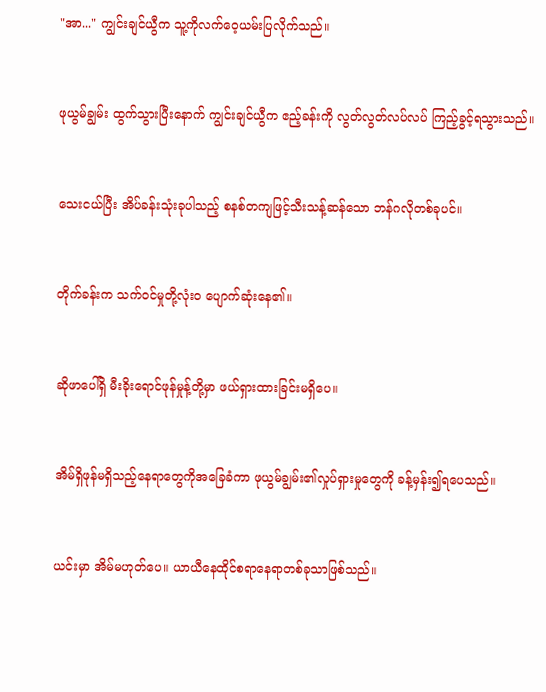"အာ..." ကျွင်းချင်ယွီက သူ့ကိုလက်ဝေ့ယမ်းပြလိုက်သည်။


ဖုယွမ်ချွမ်း ထွက်သွားပြီးနောက် ကျွင်းချင်ယွီက ဧည့်ခန်းကို လွတ်လွတ်လပ်လပ် ကြည့်ခွင့်ရသွားသည်။


သေးငယ်ပြီး အိပ်ခန်းသုံးခုပါသည့် စနစ်တကျဖြင့်သီးသန့်ဆန်သော ဘန်ဂလိုတစ်ခုပင်။


တိုက်ခန်းက သက်ဝင်မှုတို့လုံးဝ ပျောက်ဆုံးနေ၏။


ဆိုဖာပေါ်ရှိ မီးခိုးရောင်ဖုန်မှုန့်တို့မှာ ဖယ်ရှားထားခြင်းမရှိပေ။


အိမ်ရှိဖုန်မရှိသည့်နေရာတွေကိုအခြေခံကာ ဖုယွမ်ချွမ်း၏လှုပ်ရှားမှုတွေကို ခန့်မှန်း၍ရပေသည်။


ယင်းမှာ အိမ်မဟုတ်ပေ။ ယာယီနေထိုင်စရာနေရာတစ်ခုသာဖြစ်သည်။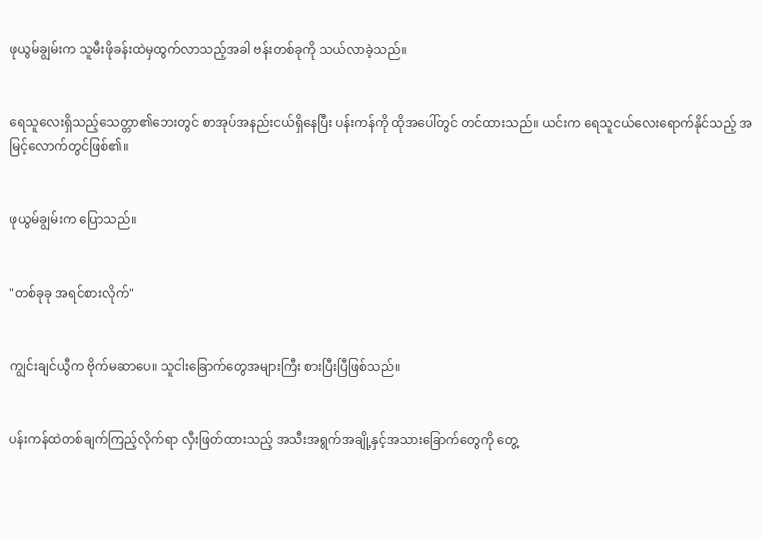ဖုယွမ်ချွမ်းက သူမီးဖိုခန်းထဲမှထွက်လာသည့်အခါ ဗန်းတစ်ခုကို သယ်လာခဲ့သည်။


ရေသူလေးရှိသည့်သေတ္တာ၏ဘေးတွင် စာအုပ်အနည်းငယ်ရှိနေပြီး ပန်းကန်ကို ထိုအပေါ်တွင် တင်ထားသည်။ ယင်းက ရေသူငယ်လေးရောက်နိုင်သည့် အမြင့်လောက်တွင်ဖြစ်၏။


ဖုယွမ်ချွမ်းက ပြောသည်။


"တစ်ခုခု အရင်စားလိုက်"


ကျွင်းချင်ယွီက ဗိုက်မဆာပေ။ သူငါးခြောက်တွေအများကြီး စားပြီးပြီဖြစ်သည်။


ပန်းကန်ထဲတစ်ချက်ကြည့်လိုက်ရာ လှီးဖြတ်ထားသည့် အသီးအရွက်အချို့နှင့်အသားခြောက်တွေကို တွေ့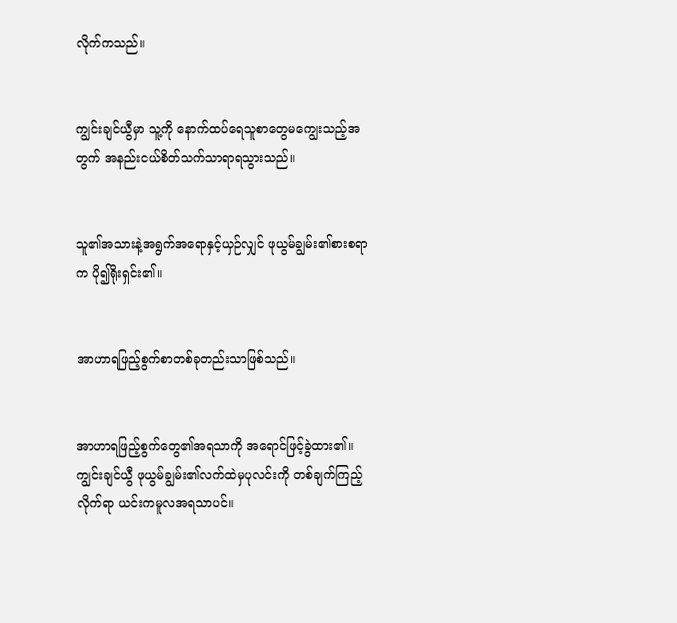လိုက်ကသည်။


ကျွင်းချင်ယွီမှာ သူ့ကို နောက်ထပ်ရေသူစာတွေမကျွေးသည့်အတွက် အနည်းငယ်စိတ်သက်သာရာရသွားသည်။


သူ၏အသားနဲ့အရွက်အရောနှင့်ယှဉ်လျှင် ဖုယွမ်ချွမ်း၏စားစရာက ပို၍ရိုးရှင်း၏။


အာဟာရဖြည့်စွက်စာတစ်ခုတည်းသာဖြစ်သည်။


အာဟာရဖြည့်စွက်တွေ၏အရသာကို အရောင်ဖြင့်ခွဲထား၏။ ကျွင်းချင်ယွီ ဖုယွမ်ချွမ်း၏လက်ထဲမှပုလင်းကို တစ်ချက်ကြည့်လိုက်ရာ ယင်းကမူလအရသာပင်။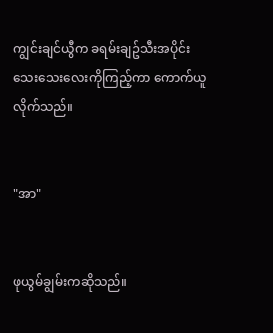ကျွင်းချင်ယွီက ခရမ်းချဥ်သီးအပိုင်းသေးသေးလေးကိုကြည့်ကာ ကောက်ယူလိုက်သည်။


"အာ"


ဖုယွမ်ချွမ်းကဆိုသည်။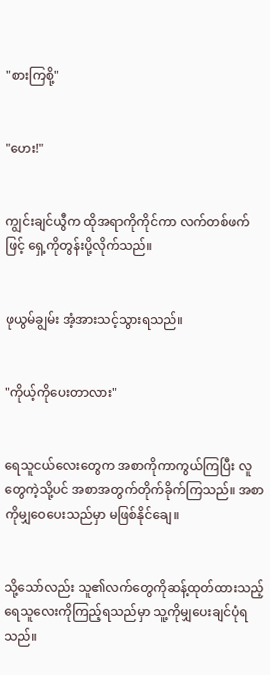"စားကြစို့"


"ဟေး!"


ကျွင်းချင်ယွီက ထိုအရာကိုကိုင်ကာ လက်တစ်ဖက်ဖြင့် ရှေ့ကိုတွန်းပို့လိုက်သည်။


ဖုယွမ်ချွမ်း အံ့အားသင့်သွားရသည်။


"ကိုယ့်ကိုပေးတာလား"


ရေသူငယ်လေးတွေက အစာကိုကာကွယ်ကြပြီး လူတွေကဲ့သို့ပင် အစာအတွက်တိုက်ခိုက်ကြသည်။ အစာကိုမျှဝေပေးသည်မှာ မဖြစ်နိုင်ချေ။


သို့သော်လည်း သူ၏လက်တွေကိုဆန့်ထုတ်ထားသည့်ရေသူလေးကိုကြည့်ရသည်မှာ သူ့ကိုမျှပေးချင်ပုံရသည်။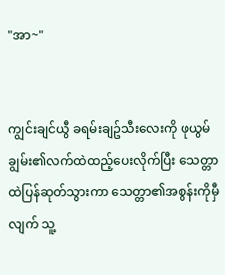"အာ~"


ကျွင်းချင်ယွီ ခရမ်းချဥ်သီးလေးကို ဖုယွမ်ချွမ်း၏လက်ထဲထည့်ပေးလိုက်ပြီး သေတ္တာထဲပြန်ဆုတ်သွားကာ သေတ္တာ၏အစွန်းကိုမှီလျက် သူ့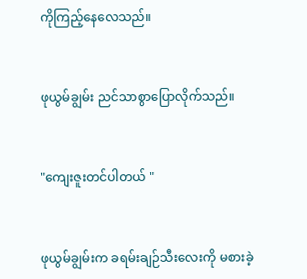ကိုကြည့်နေလေသည်။


ဖုယွမ်ချွမ်း ညင်သာစွာပြောလိုက်သည်။


"ကျေးဇူးတင်ပါတယ် "


ဖုယွမ်ချွမ်းက ခရမ်းချဉ်သီးလေးကို မစားခဲ့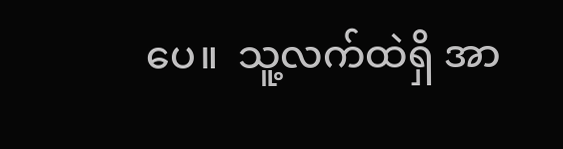ပေ။  သူ့လက်ထဲရှိ အာ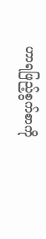ဟာရဖြည့်စွက်စာကို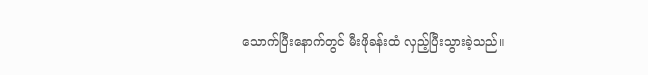သောက်ပြီးနောက်တွင် မီးဖိုခန်းထံ လှည့်ပြီးသွားခဲ့သည်။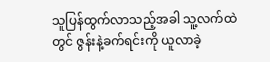သူပြန်ထွက်လာသည့်အခါ သူ့လက်ထဲတွင် ဇွန်းနဲ့ခက်ရင်းကို ယူလာခဲ့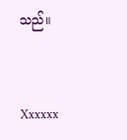သည်။


Xxxxxx